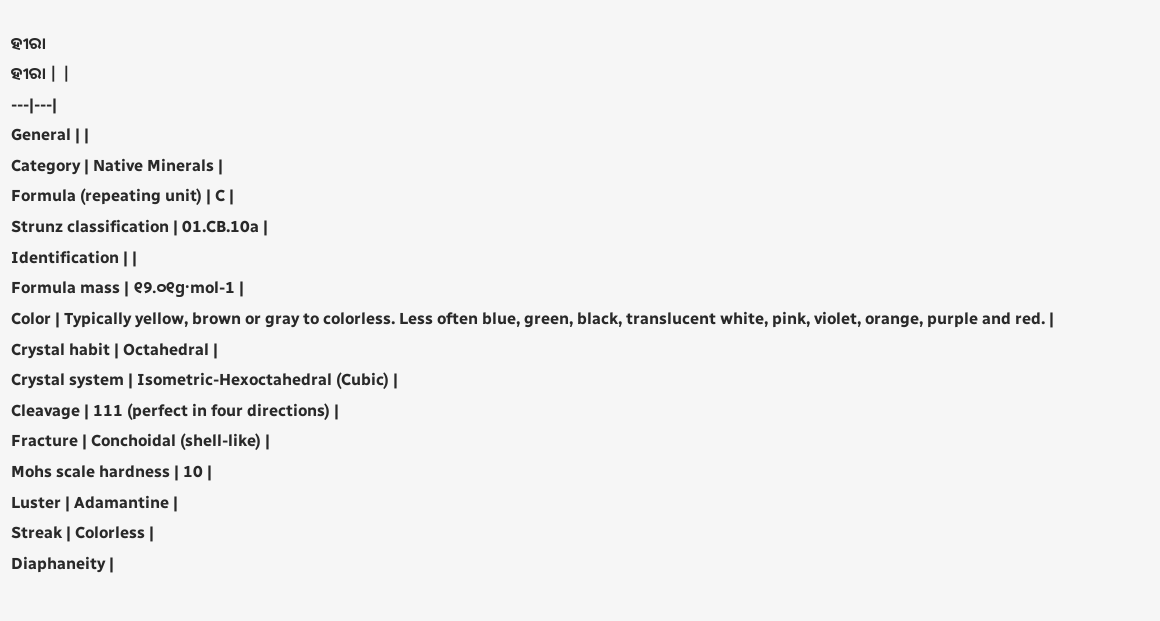ହୀରା
ହୀରା | |
---|---|
General | |
Category | Native Minerals |
Formula (repeating unit) | C |
Strunz classification | 01.CB.10a |
Identification | |
Formula mass | ୧୨.୦୧g·mol-1 |
Color | Typically yellow, brown or gray to colorless. Less often blue, green, black, translucent white, pink, violet, orange, purple and red. |
Crystal habit | Octahedral |
Crystal system | Isometric-Hexoctahedral (Cubic) |
Cleavage | 111 (perfect in four directions) |
Fracture | Conchoidal (shell-like) |
Mohs scale hardness | 10 |
Luster | Adamantine |
Streak | Colorless |
Diaphaneity |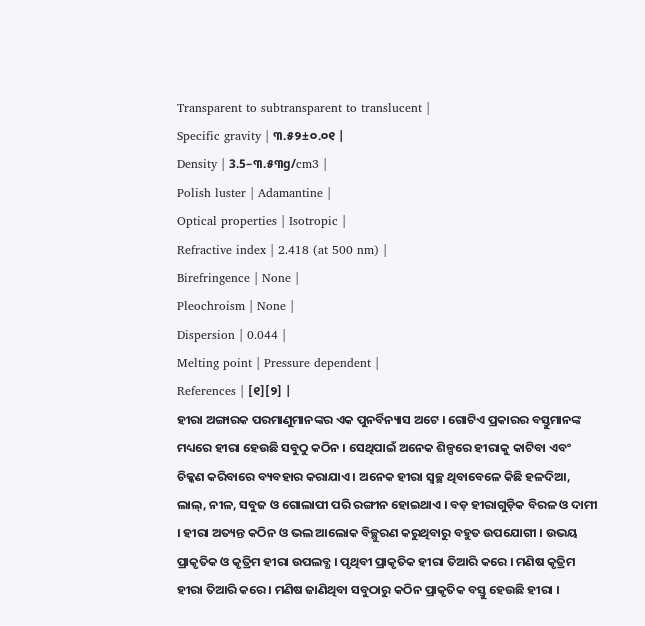Transparent to subtransparent to translucent |
Specific gravity | ୩.୫୨±୦.୦୧ |
Density | 3.5–୩.୫୩g/cm3 |
Polish luster | Adamantine |
Optical properties | Isotropic |
Refractive index | 2.418 (at 500 nm) |
Birefringence | None |
Pleochroism | None |
Dispersion | 0.044 |
Melting point | Pressure dependent |
References | [୧][୨] |
ହୀରା ଅଙ୍ଗାରକ ପରମାଣୁମାନଙ୍କର ଏକ ପୁନର୍ବିନ୍ୟାସ ଅଟେ । ଗୋଟିଏ ପ୍ରକାରର ବସ୍ତୁମାନଙ୍କ ମଧ୍ୟରେ ହୀରା ହେଉଛି ସବୁଠୁ କଠିନ । ସେଥିପାଇଁ ଅନେକ ଶିଳ୍ପରେ ହୀରାକୁ କାଟିବା ଏବଂ ଚିକ୍କଣ କରିବାରେ ବ୍ୟବହାର କରାଯାଏ । ଅନେକ ହୀରା ସ୍ୱଚ୍ଛ ଥିବାବେଳେ କିଛି ହଳଦିଆ, ଲାଲ୍, ନୀଳ, ସବୁଜ ଓ ଗୋଲାପୀ ପରି ରଙ୍ଗୀନ ହୋଇଥାଏ । ବଡ଼ ହୀରାଗୁଡ଼ିକ ବିରଳ ଓ ଦାମୀ । ହୀରା ଅତ୍ୟନ୍ତ କଠିନ ଓ ଭଲ ଆଲୋକ ବିଚ୍ଛୁରଣ କରୁଥିବାରୁ ବହୁତ ଉପଯୋଗୀ । ଉଭୟ ପ୍ରାକୃତିକ ଓ କୃତ୍ରିମ ହୀରା ଉପଲବ୍ଧ । ପୃଥିବୀ ପ୍ରାକୃତିକ ହୀରା ତିଆରି କରେ । ମଣିଷ କୃତ୍ରିମ ହୀରା ତିଆରି କରେ । ମଣିଷ ଜାଣିଥିବା ସବୁଠାରୁ କଠିନ ପ୍ରାକୃତିକ ବସ୍ତୁ ହେଉଛି ହୀରା ।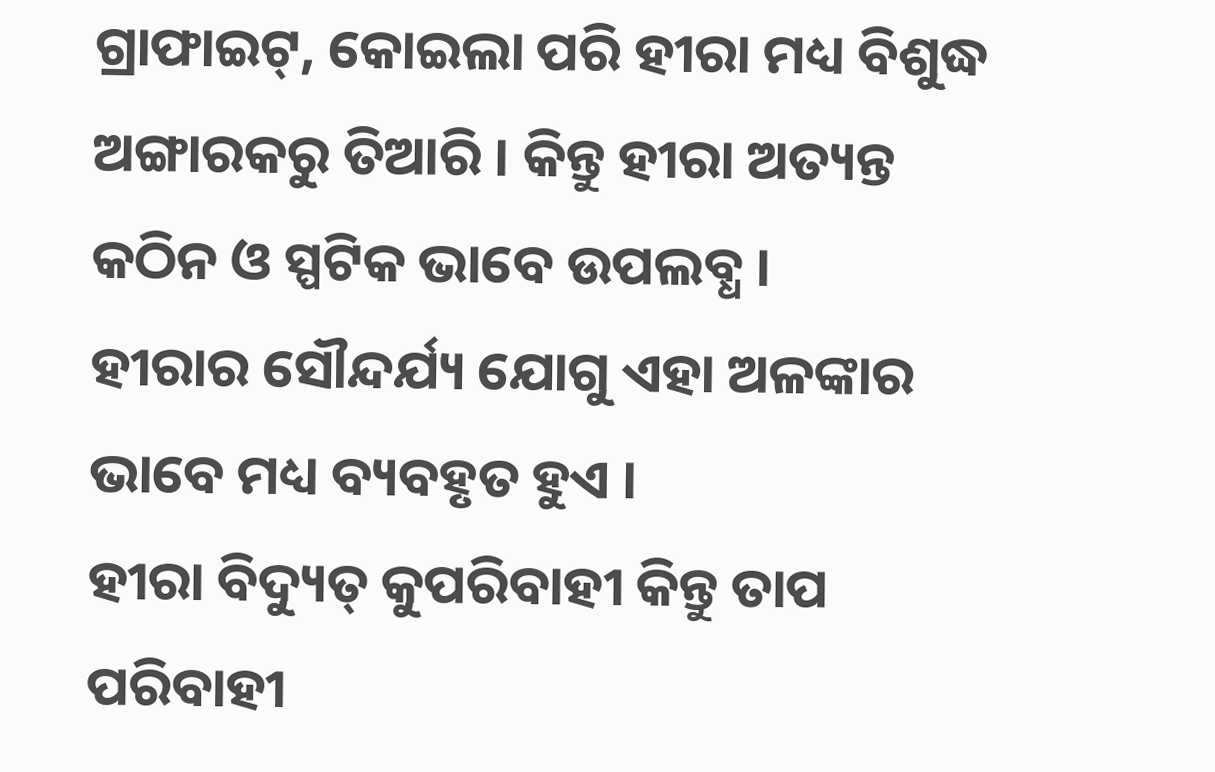ଗ୍ରାଫାଇଟ୍, କୋଇଲା ପରି ହୀରା ମଧ୍ୟ ବିଶୁଦ୍ଧ ଅଙ୍ଗାରକରୁ ତିଆରି । କିନ୍ତୁ ହୀରା ଅତ୍ୟନ୍ତ କଠିନ ଓ ସ୍ପଟିକ ଭାବେ ଉପଲବ୍ଧ ।
ହୀରାର ସୌନ୍ଦର୍ଯ୍ୟ ଯୋଗୁ ଏହା ଅଳଙ୍କାର ଭାବେ ମଧ୍ୟ ବ୍ୟବହୃତ ହୁଏ ।
ହୀରା ବିଦ୍ୟୁତ୍ କୁପରିବାହୀ କିନ୍ତୁ ତାପ ପରିବାହୀ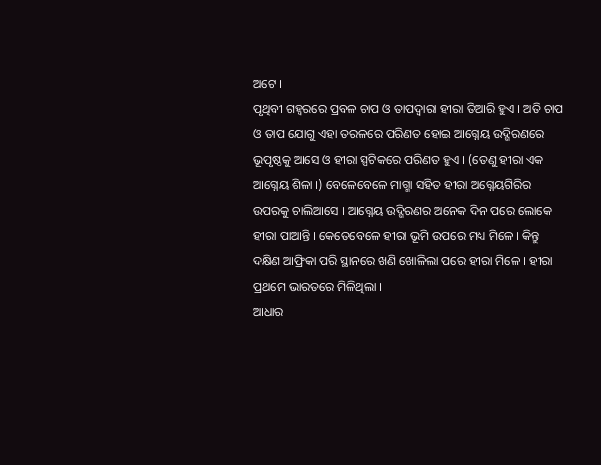ଅଟେ ।
ପୃଥିବୀ ଗହ୍ୱରରେ ପ୍ରବଳ ଚାପ ଓ ତାପଦ୍ୱାରା ହୀରା ତିଆରି ହୁଏ । ଅତି ଚାପ ଓ ତାପ ଯୋଗୁ ଏହା ତରଳରେ ପରିଣତ ହୋଇ ଆଗ୍ନେୟ ଉଦ୍ଗିରଣରେ ଭୂପୃଷ୍ଠକୁ ଆସେ ଓ ହୀରା ସ୍ପଟିକରେ ପରିଣତ ହୁଏ । (ତେଣୁ ହୀରା ଏକ ଆଗ୍ନେୟ ଶିଳା ।) ବେଳେବେଳେ ମାଗ୍ମା ସହିତ ହୀରା ଅଗ୍ନେୟଗିରିର ଉପରକୁ ଚାଲିଆସେ । ଆଗ୍ନେୟ ଉଦ୍ଗିରଣର ଅନେକ ଦିନ ପରେ ଲୋକେ ହୀରା ପାଆନ୍ତି । କେତେବେଳେ ହୀରା ଭୂମି ଉପରେ ମଧ୍ୟ ମିଳେ । କିନ୍ତୁ ଦକ୍ଷିଣ ଆଫ୍ରିକା ପରି ସ୍ଥାନରେ ଖଣି ଖୋଳିଲା ପରେ ହୀରା ମିଳେ । ହୀରା ପ୍ରଥମେ ଭାରତରେ ମିଳିଥିଲା ।
ଆଧାର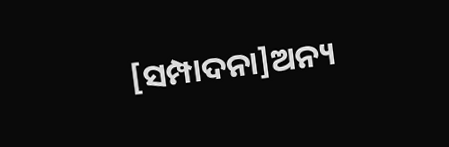[ସମ୍ପାଦନା]ଅନ୍ୟ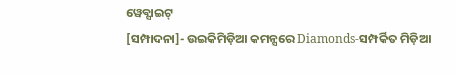ୱେବ୍ସାଇଟ୍
[ସମ୍ପାଦନା]- ଉଇକିମିଡ଼ିଆ କମନ୍ସରେ Diamonds-ସମ୍ପର୍କିତ ମିଡ଼ିଆ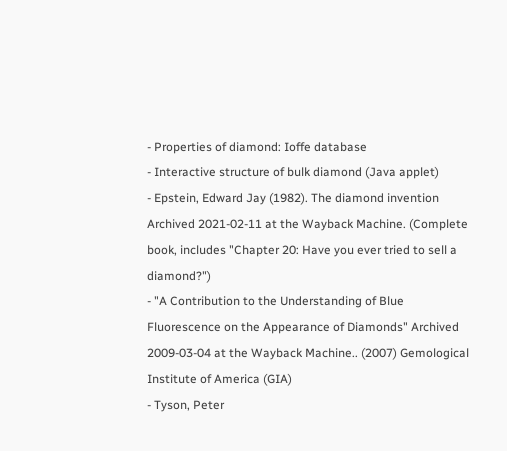- Properties of diamond: Ioffe database
- Interactive structure of bulk diamond (Java applet)
- Epstein, Edward Jay (1982). The diamond invention Archived 2021-02-11 at the Wayback Machine. (Complete book, includes "Chapter 20: Have you ever tried to sell a diamond?")
- "A Contribution to the Understanding of Blue Fluorescence on the Appearance of Diamonds" Archived 2009-03-04 at the Wayback Machine.. (2007) Gemological Institute of America (GIA)
- Tyson, Peter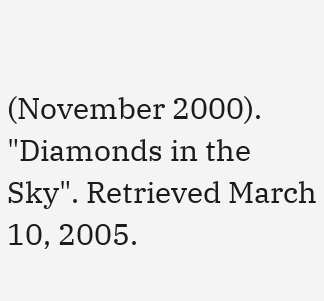(November 2000). "Diamonds in the Sky". Retrieved March 10, 2005.